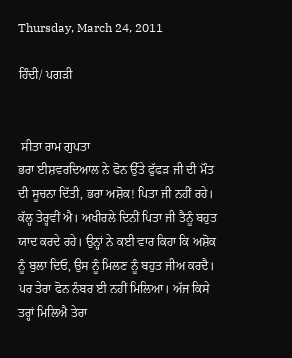Thursday, March 24, 2011

ਹਿੰਦੀ/ ਪਗਡ਼ੀ


 ਸੀਤਾ ਰਾਮ ਗੁਪਤਾ
ਭਰਾ ਈਸ਼ਵਰਦਿਆਲ ਨੇ ਫੋਨ ਉੱਤੇ ਫੁੱਫਡ਼ ਜੀ ਦੀ ਮੌਤ ਦੀ ਸੂਚਨਾ ਦਿੱਤੀ, ਭਰਾ ਅਸ਼ੋਕ! ਪਿਤਾ ਜੀ ਨਹੀਂ ਰਹੇ। ਕੱਲ੍ਹ ਤੇਰ੍ਹਵੀਂ ਐ। ਅਖੀਰਲੇ ਦਿਨੀਂ ਪਿਤਾ ਜੀ ਤੈਨੂੰ ਬਹੁਤ ਯਾਦ ਕਰਦੇ ਰਹੇ। ਉਨ੍ਹਾਂ ਨੇ ਕਈ ਵਾਰ ਕਿਹਾ ਕਿ ਅਸ਼ੋਕ ਨੂੰ ਬੁਲਾ ਦਿਓ, ਉਸ ਨੂੰ ਮਿਲਣ ਨੂੰ ਬਹੁਤ ਜੀਅ ਕਰਦੈ। ਪਰ ਤੇਰਾ ਫੋਨ ਨੰਬਰ ਈ ਨਹੀਂ ਮਿਲਿਆ। ਅੱਜ ਕਿਸੇ ਤਰ੍ਹਾਂ ਮਿਲਿਐ ਤੇਰਾ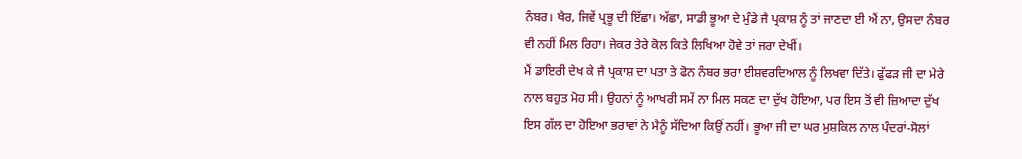ਨੰਬਰ। ਖੈਰ, ਜਿਵੇਂ ਪ੍ਰਭੂ ਦੀ ਇੱਛਾ। ਅੱਛਾ, ਸਾਡੀ ਭੂਆ ਦੇ ਮੁੰਡੇ ਜੈ ਪ੍ਰਕਾਸ਼ ਨੂੰ ਤਾਂ ਜਾਣਦਾ ਈ ਐਂ ਨਾ, ਉਸਦਾ ਨੰਬਰ ਵੀ ਨਹੀਂ ਮਿਲ ਰਿਹਾ। ਜੇਕਰ ਤੇਰੇ ਕੋਲ ਕਿਤੇ ਲਿਖਿਆ ਹੋਵੇ ਤਾਂ ਜਰਾ ਦੇਖੀਂ।
ਮੈਂ ਡਾਇਰੀ ਦੇਖ ਕੇ ਜੈ ਪ੍ਰਕਾਸ਼ ਦਾ ਪਤਾ ਤੇ ਫੋਨ ਨੰਬਰ ਭਰਾ ਈਸ਼ਵਰਦਿਆਲ ਨੂੰ ਲਿਖਵਾ ਦਿੱਤੇ। ਫੁੱਫਡ਼ ਜੀ ਦਾ ਮੇਰੇ ਨਾਲ ਬਹੁਤ ਮੋਹ ਸੀ। ਉਹਨਾਂ ਨੂੰ ਆਖਰੀ ਸਮੇਂ ਨਾ ਮਿਲ ਸਕਣ ਦਾ ਦੁੱਖ ਹੋਇਆ, ਪਰ ਇਸ ਤੋਂ ਵੀ ਜ਼ਿਆਦਾ ਦੁੱਖ ਇਸ ਗੱਲ ਦਾ ਹੋਇਆ ਭਰਾਵਾਂ ਨੇ ਮੈਨੂੰ ਸੱਦਿਆ ਕਿਉਂ ਨਹੀਂ। ਭੂਆ ਜੀ ਦਾ ਘਰ ਮੁਸ਼ਕਿਲ ਨਾਲ ਪੰਦਰਾਂ-ਸੋਲਾਂ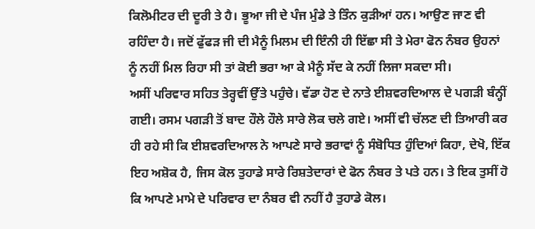ਕਿਲੋਮੀਟਰ ਦੀ ਦੂਰੀ ਤੇ ਹੈ। ਭੂਆ ਜੀ ਦੇ ਪੰਜ ਮੁੰਡੇ ਤੇ ਤਿੰਨ ਕੁਡ਼ੀਆਂ ਹਨ। ਆਉਣ ਜਾਣ ਵੀ ਰਹਿੰਦਾ ਹੈ। ਜਦੋਂ ਫੁੱਫਡ਼ ਜੀ ਦੀ ਮੈਨੂੰ ਮਿਲਮ ਦੀ ਇੰਨੀ ਹੀ ਇੱਛਾ ਸੀ ਤੇ ਮੇਰਾ ਫੋਨ ਨੰਬਰ ਉਹਨਾਂ ਨੂੰ ਨਹੀਂ ਮਿਲ ਰਿਹਾ ਸੀ ਤਾਂ ਕੋਈ ਭਰਾ ਆ ਕੇ ਮੈਨੂੰ ਸੱਦ ਕੇ ਨਹੀਂ ਲਿਜਾ ਸਕਦਾ ਸੀ।
ਅਸੀਂ ਪਰਿਵਾਰ ਸਹਿਤ ਤੇਰ੍ਹਵੀਂ ਉੱਤੇ ਪਹੁੰਚੇ। ਵੱਡਾ ਹੋਣ ਦੇ ਨਾਤੇ ਈਸ਼ਵਰਦਿਆਲ ਦੇ ਪਗਡ਼ੀ ਬੰਨ੍ਹੀਂ ਗਈ। ਰਸਮ ਪਗਡ਼ੀ ਤੋਂ ਬਾਦ ਹੌਲੇ ਹੌਲੇ ਸਾਰੇ ਲੋਕ ਚਲੇ ਗਏ। ਅਸੀਂ ਵੀ ਚੱਲਣ ਦੀ ਤਿਆਰੀ ਕਰ ਹੀ ਰਹੇ ਸੀ ਕਿ ਈਸ਼ਵਰਦਿਆਲ ਨੇ ਆਪਣੇ ਸਾਰੇ ਭਰਾਵਾਂ ਨੂੰ ਸੰਬੋਧਿਤ ਹੁੰਦਿਆਂ ਕਿਹਾ, ਦੇਖੋ, ਇੱਕ ਇਹ ਅਸ਼ੋਕ ਹੈ, ਜਿਸ ਕੋਲ ਤੁਹਾਡੇ ਸਾਰੇ ਰਿਸ਼ਤੇਦਾਰਾਂ ਦੇ ਫੋਨ ਨੰਬਰ ਤੇ ਪਤੇ ਹਨ। ਤੇ ਇਕ ਤੁਸੀਂ ਹੋ ਕਿ ਆਪਣੇ ਮਾਮੇ ਦੇ ਪਰਿਵਾਰ ਦਾ ਨੰਬਰ ਵੀ ਨਹੀਂ ਹੈ ਤੁਹਾਡੇ ਕੋਲ।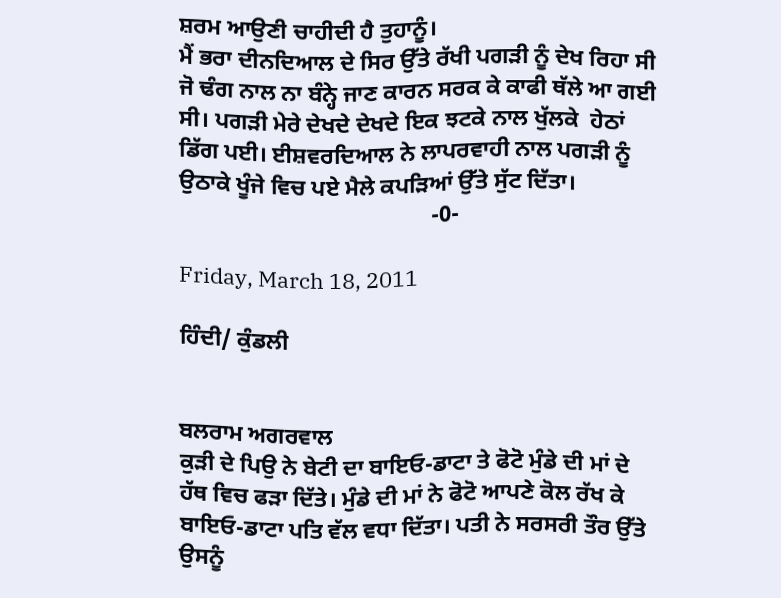ਸ਼ਰਮ ਆਉਣੀ ਚਾਹੀਦੀ ਹੈ ਤੁਹਾਨੂੰ।
ਮੈਂ ਭਰਾ ਦੀਨਦਿਆਲ ਦੇ ਸਿਰ ਉੱਤੇ ਰੱਖੀ ਪਗਡ਼ੀ ਨੂੰ ਦੇਖ ਰਿਹਾ ਸੀ ਜੋ ਢੰਗ ਨਾਲ ਨਾ ਬੰਨ੍ਹੇ ਜਾਣ ਕਾਰਨ ਸਰਕ ਕੇ ਕਾਫੀ ਥੱਲੇ ਆ ਗਈ ਸੀ। ਪਗਡ਼ੀ ਮੇਰੇ ਦੇਖਦੇ ਦੇਖਦੇ ਇਕ ਝਟਕੇ ਨਾਲ ਖੁੱਲਕੇ  ਹੇਠਾਂ ਡਿੱਗ ਪਈ। ਈਸ਼ਵਰਦਿਆਲ ਨੇ ਲਾਪਰਵਾਹੀ ਨਾਲ ਪਗਡ਼ੀ ਨੂੰ ਉਠਾਕੇ ਖੂੰਜੇ ਵਿਚ ਪਏ ਮੈਲੇ ਕਪਡ਼ਿਆਂ ਉੱਤੇ ਸੁੱਟ ਦਿੱਤਾ।
                                            -0-

Friday, March 18, 2011

ਹਿੰਦੀ/ ਕੁੰਡਲੀ


ਬਲਰਾਮ ਅਗਰਵਾਲ
ਕੁਡ਼ੀ ਦੇ ਪਿਉ ਨੇ ਬੇਟੀ ਦਾ ਬਾਇਓ-ਡਾਟਾ ਤੇ ਫੋਟੋ ਮੁੰਡੇ ਦੀ ਮਾਂ ਦੇ ਹੱਥ ਵਿਚ ਫਡ਼ਾ ਦਿੱਤੇ। ਮੁੰਡੇ ਦੀ ਮਾਂ ਨੇ ਫੋਟੋ ਆਪਣੇ ਕੋਲ ਰੱਖ ਕੇ ਬਾਇਓ-ਡਾਟਾ ਪਤਿ ਵੱਲ ਵਧਾ ਦਿੱਤਾ। ਪਤੀ ਨੇ ਸਰਸਰੀ ਤੌਰ ਉੱਤੇ ਉਸਨੂੰ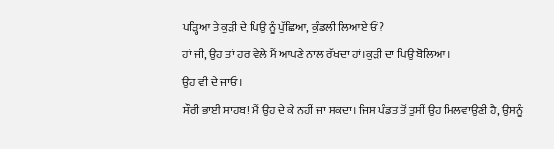ਪਡ਼੍ਹਿਆ ਤੇ ਕੁਡ਼ੀ ਦੇ ਪਿਉ ਨੂੰ ਪੁੱਛਿਆ, ਕੁੰਡਲੀ ਲਿਆਏ ਓਂ?
ਹਾਂ ਜੀ, ਉਹ ਤਾਂ ਹਰ ਵੇਲੇ ਮੈਂ ਆਪਣੇ ਨਾਲ ਰੱਖਦਾ ਹਾਂ।ਕੁਡ਼ੀ ਦਾ ਪਿਉ ਬੋਲਿਆ।
ਉਹ ਵੀ ਦੇ ਜਾਓ।
ਸੌਰੀ ਭਾਈ ਸਾਹਬ! ਮੈਂ ਉਹ ਦੇ ਕੇ ਨਹੀਂ ਜਾ ਸਕਦਾ। ਜਿਸ ਪੰਡਤ ਤੋਂ ਤੁਸੀਂ ਉਹ ਮਿਲਵਾਉਣੀ ਹੈ, ਉਸਨੂੰ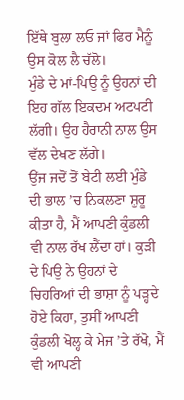ਇੱਥੇ ਬੁਲਾ ਲਓ ਜਾਂ ਫਿਰ ਮੈਨੂੰ ਉਸ ਕੋਲ ਲੈ ਚੱਲੋ।
ਮੁੰਡੇ ਦੇ ਮਾਂ-ਪਿਉ ਨੂੰ ਉਹਨਾਂ ਦੀ ਇਹ ਗੱਲ ਇਕਦਮ ਅਟਪਟੀ ਲੱਗੀ। ਉਹ ਹੈਰਾਨੀ ਨਾਲ ਉਸ ਵੱਲ ਦੇਖਣ ਲੱਗੇ।
ਉਂਜ ਜਦੋਂ ਤੋਂ ਬੇਟੀ ਲਈ ਮੁੰਡੇ ਦੀ ਭਾਲ ’ਚ ਨਿਕਲਣਾ ਸ਼ੁਰੂ ਕੀਤਾ ਹੈ, ਮੈਂ ਆਪਣੀ ਕੁੰਡਲੀ ਵੀ ਨਾਲ ਰੱਖ ਲੈਂਦਾ ਹਾਂ। ਕੁਡ਼ੀ ਦੇ ਪਿਉ ਨੇ ਉਹਨਾਂ ਦੇ ਚਿਹਰਿਆਂ ਦੀ ਭਾਸ਼ਾ ਨੂੰ ਪਡ਼੍ਹਦੇ ਹੋਏ ਕਿਹਾ, ਤੁਸੀਂ ਆਪਣੀ ਕੁੰਡਲੀ ਖੋਲ੍ਹ ਕੇ ਮੇਜ ’ਤੇ ਰੱਖੋ, ਮੈਂ ਵੀ ਆਪਣੀ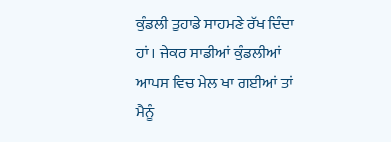ਕੁੰਡਲੀ ਤੁਹਾਡੇ ਸਾਹਮਣੇ ਰੱਖ ਦਿੰਦਾ ਹਾਂ। ਜੇਕਰ ਸਾਡੀਆਂ ਕੁੰਡਲੀਆਂ ਆਪਸ ਵਿਚ ਮੇਲ ਖਾ ਗਈਆਂ ਤਾਂ ਮੈਨੂੰ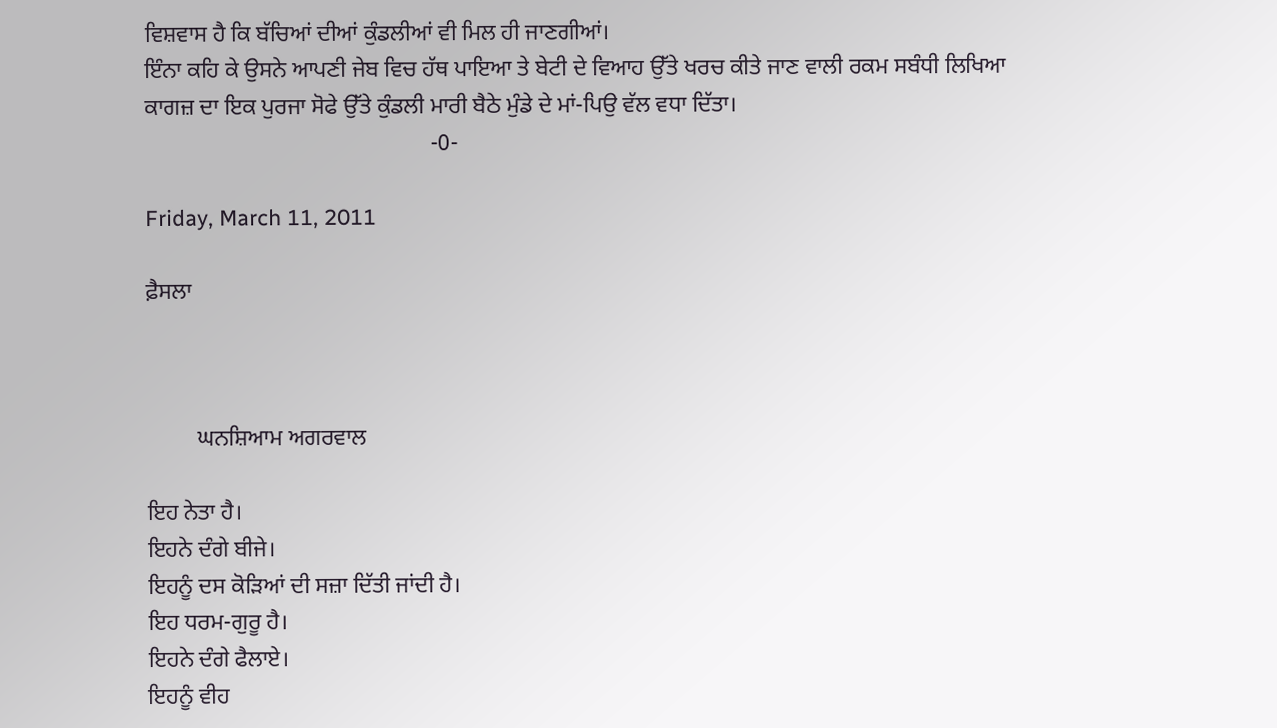ਵਿਸ਼ਵਾਸ ਹੈ ਕਿ ਬੱਚਿਆਂ ਦੀਆਂ ਕੁੰਡਲੀਆਂ ਵੀ ਮਿਲ ਹੀ ਜਾਣਗੀਆਂ।
ਇੰਨਾ ਕਹਿ ਕੇ ਉਸਨੇ ਆਪਣੀ ਜੇਬ ਵਿਚ ਹੱਥ ਪਾਇਆ ਤੇ ਬੇਟੀ ਦੇ ਵਿਆਹ ਉੱਤੇ ਖਰਚ ਕੀਤੇ ਜਾਣ ਵਾਲੀ ਰਕਮ ਸਬੰਧੀ ਲਿਖਿਆ ਕਾਗਜ਼ ਦਾ ਇਕ ਪੁਰਜਾ ਸੋਫੇ ਉੱਤੇ ਕੁੰਡਲੀ ਮਾਰੀ ਬੈਠੇ ਮੁੰਡੇ ਦੇ ਮਾਂ-ਪਿਉ ਵੱਲ ਵਧਾ ਦਿੱਤਾ।
                                                  -0-

Friday, March 11, 2011

ਫ਼ੈਸਲਾ



         ਘਨਸ਼ਿਆਮ ਅਗਰਵਾਲ

ਇਹ ਨੇਤਾ ਹੈ।
ਇਹਨੇ ਦੰਗੇ ਬੀਜੇ।
ਇਹਨੂੰ ਦਸ ਕੋੜਿਆਂ ਦੀ ਸਜ਼ਾ ਦਿੱਤੀ ਜਾਂਦੀ ਹੈ।
ਇਹ ਧਰਮ-ਗੁਰੂ ਹੈ।
ਇਹਨੇ ਦੰਗੇ ਫੈਲਾਏ।
ਇਹਨੂੰ ਵੀਹ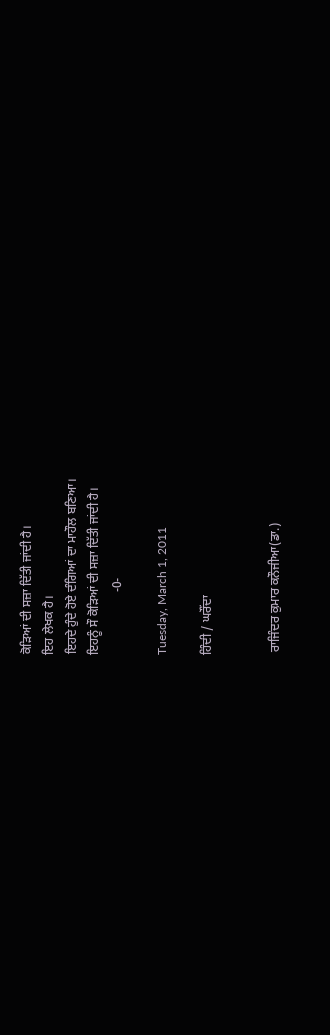ਕੋੜਿਆਂ ਦੀ ਸਜ਼ਾ ਦਿੱਤੀ ਜਾਂਦੀ ਹੈ।
ਇਹ ਲੇਖਕ ਹੈ।
ਇਹਦੇ ਹੁੰਦੇ ਹੋਏ ਦੰਗਿਆਂ ਦਾ ਮਾਹੌਲ ਬਣਿਆ।
ਇਹਨੂੰ ਸੌ ਕੋੜਿਆਂ ਦੀ ਸਜ਼ਾ ਦਿੱਤੀ ਜਾਂਦੀ ਹੈ।
                    -0-

Tuesday, March 1, 2011

ਹਿੰਦੀ / ਘਰੌਂਦਾ


 ਰਾਜਿੰਦਰ ਕੁਮਾਰ ਕਨੌਜੀਆ(ਡਾ.)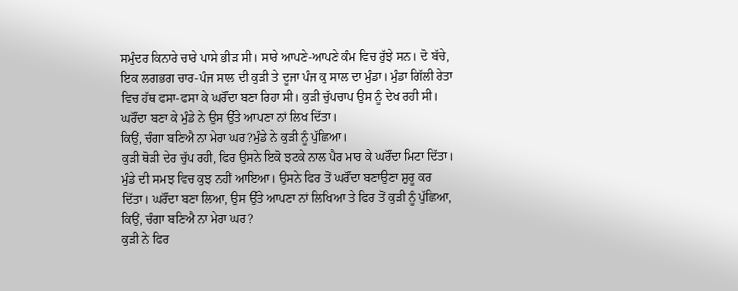ਸਮੁੰਦਰ ਕਿਨਾਰੇ ਚਾਰੇ ਪਾਸੇ ਭੀੜ ਸੀ। ਸਾਰੇ ਆਪਣੇ-ਆਪਣੇ ਕੰਮ ਵਿਚ ਰੁੱਝੇ ਸਨ। ਦੋ ਬੱਚੇ, ਇਕ ਲਗਭਗ ਚਾਰ-ਪੰਜ ਸਾਲ ਦੀ ਕੁੜੀ ਤੇ ਦੂਜਾ ਪੰਜ ਕੁ ਸਾਲ ਦਾ ਮੁੰਡਾ। ਮੁੰਡਾ ਗਿੱਲੀ ਰੇਤਾ ਵਿਚ ਹੱਥ ਫਸਾ-ਫਸਾ ਕੇ ਘਰੌਂਦਾ ਬਣਾ ਰਿਹਾ ਸੀ। ਕੁੜੀ ਚੁੱਪਚਾਪ ਉਸ ਨੂੰ ਦੇਖ ਰਹੀ ਸੀ। ਘਰੌਂਦਾ ਬਣਾ ਕੇ ਮੁੰਡੇ ਨੇ ਉਸ ਉੱਤੇ ਆਪਣਾ ਨਾਂ ਲਿਖ ਦਿੱਤਾ।
ਕਿਉਂ, ਚੰਗਾ ਬਣਿਐ ਨਾ ਮੇਰਾ ਘਰ?ਮੁੰਡੇ ਨੇ ਕੁੜੀ ਨੂੰ ਪੁੱਛਿਆ।
ਕੁੜੀ ਥੋੜੀ ਦੇਰ ਚੁੱਪ ਰਹੀ, ਫਿਰ ਉਸਨੇ ਇਕੋ ਝਟਕੇ ਨਾਲ ਪੈਰ ਮਾਰ ਕੇ ਘਰੌਂਦਾ ਮਿਟਾ ਦਿੱਤਾ। ਮੁੰਡੇ ਦੀ ਸਮਝ ਵਿਚ ਕੁਝ ਨਹੀਂ ਆਇਆ। ਉਸਨੇ ਫਿਰ ਤੋਂ ਘਰੌਂਦਾ ਬਣਾਉਣਾ ਸ਼ੁਰੂ ਕਰ ਦਿੱਤਾ। ਘਰੌਂਦਾ ਬਣਾ ਲਿਆ, ਉਸ ਉੱਤੇ ਆਪਣਾ ਨਾਂ ਲਿਖਿਆ ਤੇ ਫਿਰ ਤੋਂ ਕੁੜੀ ਨੂੰ ਪੁੱਛਿਆ, ਕਿਉਂ, ਚੰਗਾ ਬਣਿਐ ਨਾ ਮੇਰਾ ਘਰ?
ਕੁੜੀ ਨੇ ਫਿਰ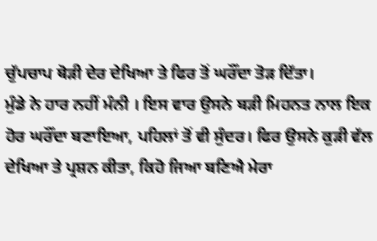ਚੁੱਪਚਾਪ ਥੋੜੀ ਦੇਰ ਦੇਖਿਆ ਤੇ ਫਿਰ ਤੋਂ ਘਰੌਂਦਾ ਤੋੜ ਦਿੱਤਾ।
ਮੁੰਡੇ ਨੇ ਹਾਰ ਨਹੀਂ ਮੰਨੀ । ਇਸ ਵਾਰ ਉਸਨੇ ਬੜੀ ਮਿਹਨਤ ਨਾਲ ਇਕ ਹੋਰ ਘਰੌਂਦਾ ਬਣਾਇਆ, ਪਹਿਲਾਂ ਤੋਂ ਵੀ ਸੁੰਦਰ। ਫਿਰ ਉਸਨੇ ਕੁੜੀ ਵੱਲ ਦੇਖਿਆ ਤੇ ਪ੍ਰਸ਼ਨ ਕੀਤਾ, ਕਿਹੋ ਜਿਆ ਬਣਿਐ ਮੇਰਾ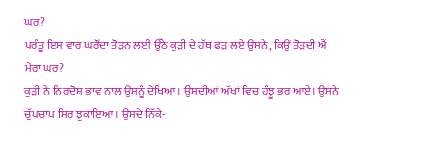ਘਰ?
ਪਰੰਤੂ ਇਸ ਵਾਰ ਘਰੌਂਦਾ ਤੋੜਨ ਲਈ ਉੱਠੇ ਕੁੜੀ ਦੇ ਹੱਥ ਫੜ ਲਏ ਉਸਨੇ, ਕਿਉਂ ਤੋੜਦੀ ਐਂ ਮੇਰਾ ਘਰ?
ਕੁੜੀ ਨੇ ਨਿਰਦੋਸ਼ ਭਾਵ ਨਾਲ ਉਸਨੂੰ ਦੇਖਿਆ। ਉਸਦੀਆਂ ਅੱਖਾਂ ਵਿਚ ਹੰਝੂ ਭਰ ਆਏ। ਉਸਨੇ ਚੁੱਪਚਾਪ ਸਿਰ ਝੁਕਾਇਆ। ਉਸਦੇ ਨਿੱਕੇ-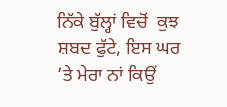ਨਿੱਕੇ ਬੁੱਲ੍ਹਾਂ ਵਿਚੋਂ  ਕੁਝ ਸ਼ਬਦ ਫੁੱਟੇ, ਇਸ ਘਰ ’ਤੇ ਮੇਰਾ ਨਾਂ ਕਿਉਂ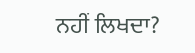ਨਹੀਂ ਲਿਖਦਾ?